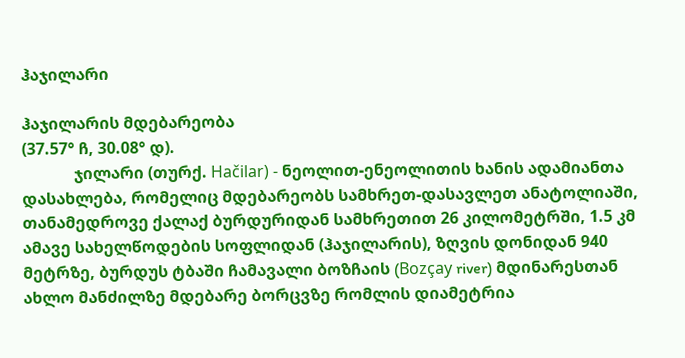ჰაჯილარი

ჰაჯილარის მდებარეობა
(37.57° ჩ, 30.08° დ).
             ჯილარი (თურქ. Hačilar) - ნეოლით-ენეოლითის ხანის ადამიანთა დასახლება, რომელიც მდებარეობს სამხრეთ-დასავლეთ ანატოლიაში, თანამედროვე ქალაქ ბურდურიდან სამხრეთით 26 კილომეტრში, 1.5 კმ ამავე სახელწოდების სოფლიდან (ჰაჯილარის), ზღვის დონიდან 940 მეტრზე, ბურდუს ტბაში ჩამავალი ბოზჩაის (Bozçay river) მდინარესთან ახლო მანძილზე მდებარე ბორცვზე რომლის დიამეტრია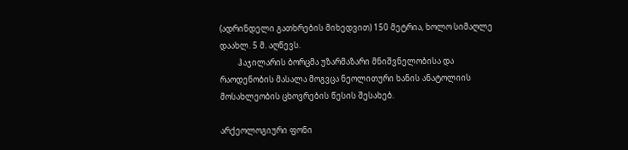(ადრინდელი გათხრების მიხედვით) 150 მეტრია, ხოლო სიმაღლე დაახლ. 5 მ. აღწევს.
         ჰაჯილარის ბორცმა უზარმაზარი მნიშვნელობისა და რაოდენობის მასალა მოგვცა ნეოლითური ხანის ანატოლიის მოსახლეობის ცხოვრების წესის შესახებ.

არქეოლოგიური ფონი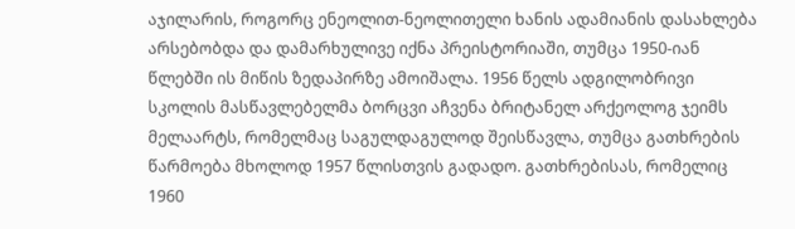აჯილარის, როგორც ენეოლით-ნეოლითელი ხანის ადამიანის დასახლება არსებობდა და დამარხულივე იქნა პრეისტორიაში, თუმცა 1950-იან წლებში ის მიწის ზედაპირზე ამოიშალა. 1956 წელს ადგილობრივი სკოლის მასწავლებელმა ბორცვი აჩვენა ბრიტანელ არქეოლოგ ჯეიმს მელაარტს, რომელმაც საგულდაგულოდ შეისწავლა, თუმცა გათხრების წარმოება მხოლოდ 1957 წლისთვის გადადო. გათხრებისას, რომელიც 1960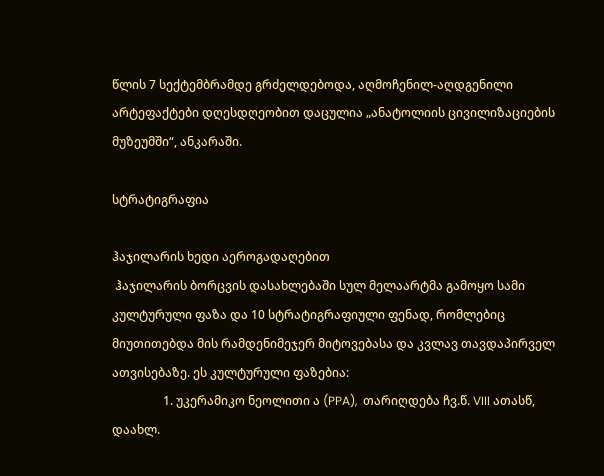წლის 7 სექტემბრამდე გრძელდებოდა, აღმოჩენილ-აღდგენილი არტეფაქტები დღესდღეობით დაცულია „ანატოლიის ცივილიზაციების მუზეუმში“, ანკარაში.

სტრატიგრაფია

ჰაჯილარის ხედი აეროგადაღებით
 ჰაჯილარის ბორცვის დასახლებაში სულ მელაარტმა გამოყო სამი კულტურული ფაზა და 10 სტრატიგრაფიული ფენად, რომლებიც მიუთითებდა მის რამდენიმეჯერ მიტოვებასა და კვლავ თავდაპირველ ათვისებაზე. ეს კულტურული ფაზებია:
                 1. უკერამიკო ნეოლითი ა (PPA),  თარიღდება ჩვ.წ. VIII ათასწ, დაახლ.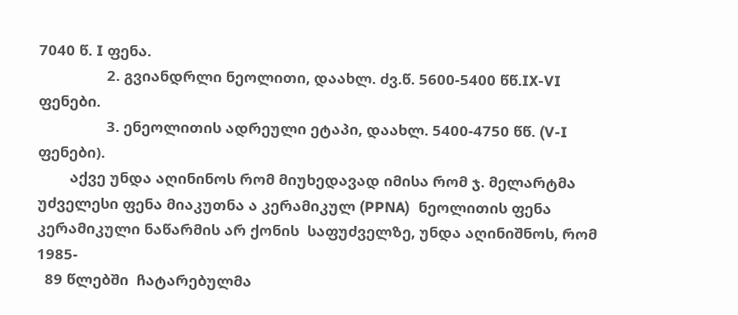7040 წ. I ფენა.
                 2. გვიანდრლი ნეოლითი, დაახლ. ძვ.წ. 5600-5400 წწ.IX-VI ფენები.
                 3. ენეოლითის ადრეული ეტაპი, დაახლ. 5400-4750 წწ. (V-I ფენები).
        აქვე უნდა აღინინოს რომ მიუხედავად იმისა რომ ჯ. მელარტმა უძველესი ფენა მიაკუთნა ა კერამიკულ (PPNA)  ნეოლითის ფენა კერამიკული ნაწარმის არ ქონის  საფუძველზე, უნდა აღინიშნოს, რომ 1985-
  89 წლებში  ჩატარებულმა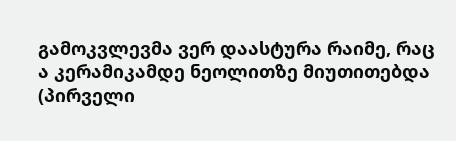გამოკვლევმა ვერ დაასტურა რაიმე, რაც ა კერამიკამდე ნეოლითზე მიუთითებდა (პირველი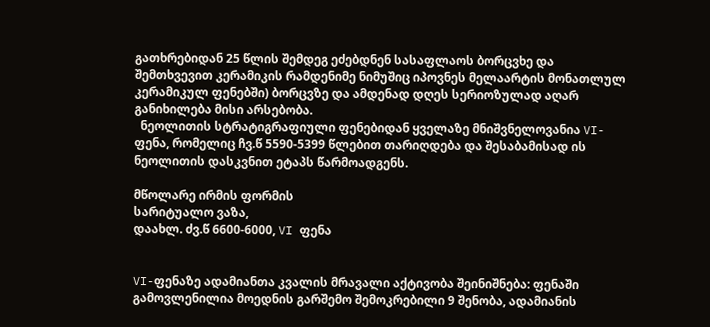გათხრებიდან 25 წლის შემდეგ ეძებდნენ სასაფლაოს ბორცვხე და შემთხვევით კერამიკის რამდენიმე ნიმუშიც იპოვნეს მელაარტის მონათლულ კერამიკულ ფენებში) ბორცვზე და ამდენად დღეს სერიოზულად აღარ განიხილება მისი არსებობა.
  ნეოლითის სტრატიგრაფიული ფენებიდან ყველაზე მნიშვნელოვანია VI-ფენა, რომელიც ჩვ.წ 5590-5399 წლებით თარიღდება და შესაბამისად ის ნეოლითის დასკვნით ეტაპს წარმოადგენს.

მწოლარე ირმის ფორმის
სარიტუალო ვაზა,
დაახლ. ძვ.წ 6600-6000, VI ფენა


VI-ფენაზე ადამიანთა კვალის მრავალი აქტივობა შეინიშნება: ფენაში გამოვლენილია მოედნის გარშემო შემოკრებილი 9 შენობა, ადამიანის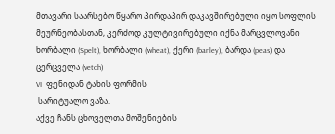მთავარი საარსებო წყარო პირდაპირ დაკავშირებული იყო სოფლის მეურნეობასთან, კერძოდ კულტივირებული იქნა მარცვლოვანი ხორბალი (Spelt), ხორბალი (wheat), ქერი (barley), ბარდა (peas) და ცერცველა (vetch)
VI  ფენიდან ტახის ფორმის
 სარიტუალო ვაზა.
აქვე ჩანს ცხოველთა მოშენიების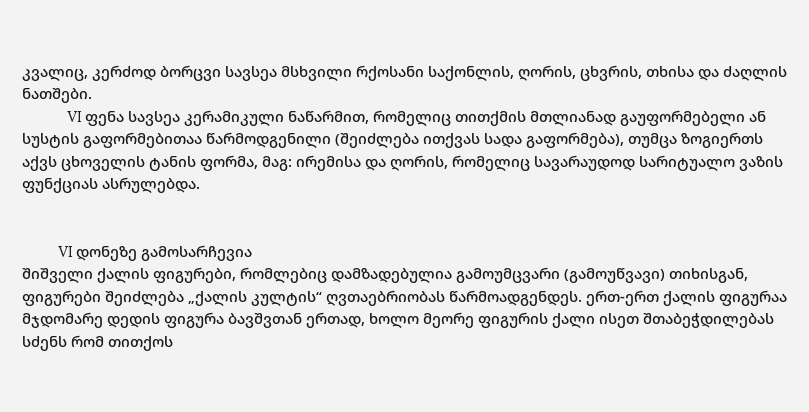კვალიც, კერძოდ ბორცვი სავსეა მსხვილი რქოსანი საქონლის, ღორის, ცხვრის, თხისა და ძაღლის ნათშები.
               VI ფენა სავსეა კერამიკული ნაწარმით, რომელიც თითქმის მთლიანად გაუფორმებელი ან სუსტის გაფორმებითაა წარმოდგენილი (შეიძლება ითქვას სადა გაფორმება), თუმცა ზოგიერთს აქვს ცხოველის ტანის ფორმა, მაგ: ირემისა და ღორის, რომელიც სავარაუდოდ სარიტუალო ვაზის ფუნქციას ასრულებდა.


            VI დონეზე გამოსარჩევია
შიშველი ქალის ფიგურები, რომლებიც დამზადებულია გამოუმცვარი (გამოუწვავი) თიხისგან, ფიგურები შეიძლება „ქალის კულტის“ ღვთაებრიობას წარმოადგენდეს. ერთ-ერთ ქალის ფიგურაა მჯდომარე დედის ფიგურა ბავშვთან ერთად, ხოლო მეორე ფიგურის ქალი ისეთ შთაბეჭდილებას სძენს რომ თითქოს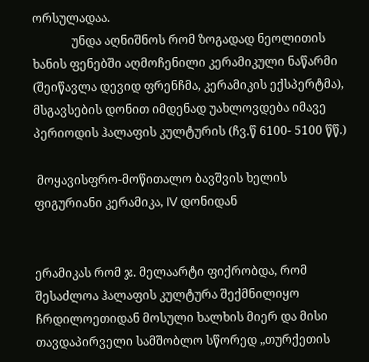ორსულადაა.
             უნდა აღნიშნოს რომ ზოგადად ნეოლითის ხანის ფენებში აღმოჩენილი კერამიკული ნაწარმი (შეიწავლა დევიდ ფრენჩმა, კერამიკის ექსპერტმა), მსგავსების დონით იმდენად უახლოვდება იმავე პერიოდის ჰალაფის კულტურის (ჩვ.წ 6100- 5100 წწ.)

 მოყავისფრო-მოწითალო ბავშვის ხელის
ფიგურიანი კერამიკა, IV დონიდან


ერამიკას რომ ჯ. მელაარტი ფიქრობდა, რომ შესაძლოა ჰალაფის კულტურა შექმნილიყო ჩრდილოეთიდან მოსული ხალხის მიერ და მისი თავდაპირველი სამშობლო სწორედ „თურქეთის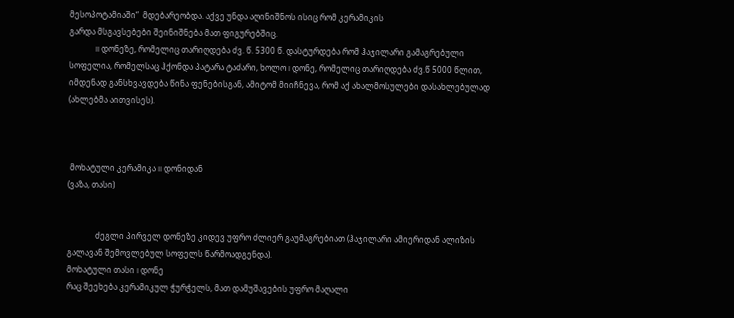მესოპოტამიაში“  მდებარეობდა. აქვე უნდა აღინიშნოს ისიც რომ კერამიკის
გარდა მსგავსებები შეინიშნება მათ ფიგურებშიც.
             II დონეზე, რომელიც თარიღდება ძვ. წ. 5300 წ. დასტურდება რომ ჰაჯილარი გამაგრებული სოფელია, რომელსაც ჰქონდა პატარა ტაძარი, ხოლო I დონე, რომელიც თარიღდება ძვ.წ 5000 წლით, იმდენად განსხვავდება წინა ფენებისგან, ამიტომ მიიჩნევა, რომ აქ ახალმოსულები დასახლებულად (ახლებმა აითვისეს).



 მოხატული კერამიკა II დონიდან
(ვაზა, თასი)


              ძეგლი პირველ დონეზე კიდევ უფრო ძლიერ გაუმაგრებიათ (ჰაჯილარი ამიერიდან ალიზის გალავან შემოვლებულ სოფელს წარმოადგენდა).
მოხატული თასი I დონე
რაც შეეხება კერამიკულ ჭურჭელს, მათ დამუშავების უფრო მაღალი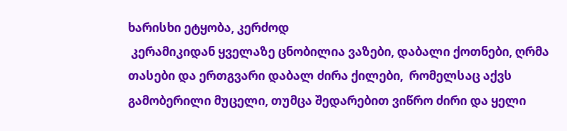ხარისხი ეტყობა, კერძოდ
 კერამიკიდან ყველაზე ცნობილია ვაზები, დაბალი ქოთნები, ღრმა თასები და ერთგვარი დაბალ ძირა ქილები,  რომელსაც აქვს გამობერილი მუცელი, თუმცა შედარებით ვიწრო ძირი და ყელი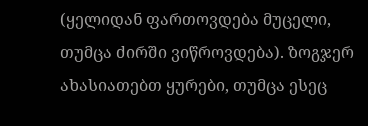(ყელიდან ფართოვდება მუცელი, თუმცა ძირში ვიწროვდება). ზოგჯერ ახასიათებთ ყურები, თუმცა ესეც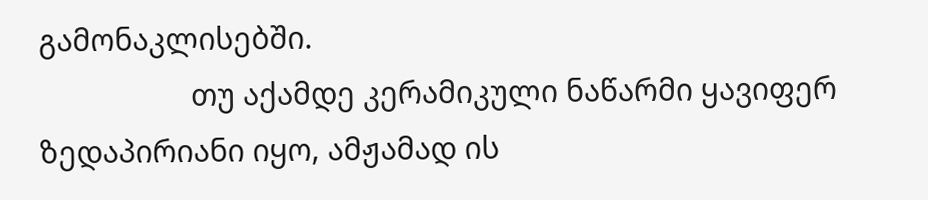გამონაკლისებში.
                   თუ აქამდე კერამიკული ნაწარმი ყავიფერ ზედაპირიანი იყო, ამჟამად ის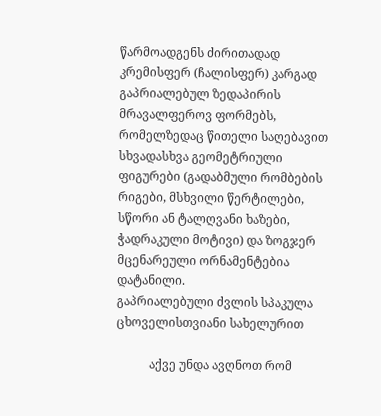წარმოადგენს ძირითადად კრემისფერ (ჩალისფერ) კარგად გაპრიალებულ ზედაპირის მრავალფეროვ ფორმებს, რომელზედაც წითელი საღებავით სხვადასხვა გეომეტრიული ფიგურები (გადაბმული რომბების რიგები, მსხვილი წერტილები, სწორი ან ტალღვანი ხაზები, ჭადრაკული მოტივი) და ზოგჯერ მცენარეული ორნამენტებია დატანილი.
გაპრიალებული ძვლის სპაკულა
ცხოველისთვიანი სახელურით

           აქვე უნდა ავღნოთ რომ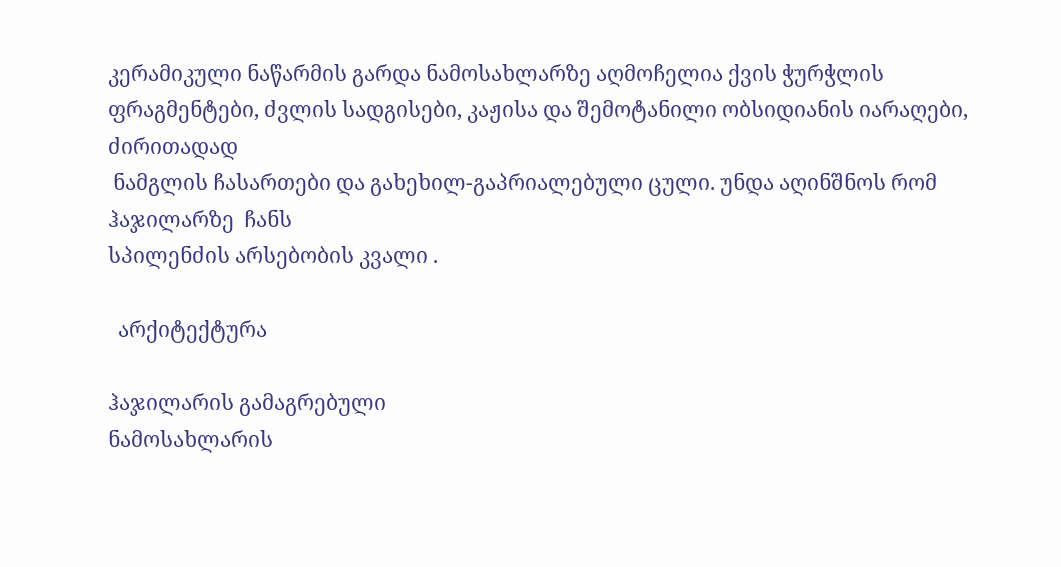კერამიკული ნაწარმის გარდა ნამოსახლარზე აღმოჩელია ქვის ჭურჭლის ფრაგმენტები, ძვლის სადგისები, კაჟისა და შემოტანილი ობსიდიანის იარაღები, ძირითადად
 ნამგლის ჩასართები და გახეხილ-გაპრიალებული ცული. უნდა აღინშნოს რომ ჰაჯილარზე  ჩანს
სპილენძის არსებობის კვალი .

  არქიტექტურა

ჰაჯილარის გამაგრებული
ნამოსახლარის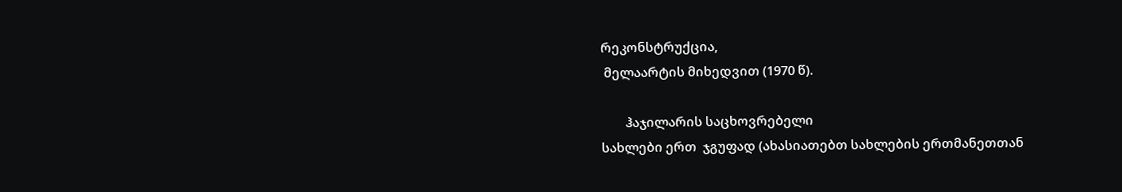რეკონსტრუქცია,
 მელაარტის მიხედვით (1970 წ).

        ჰაჯილარის საცხოვრებელი
სახლები ერთ  ჯგუფად (ახასიათებთ სახლების ერთმანეთთან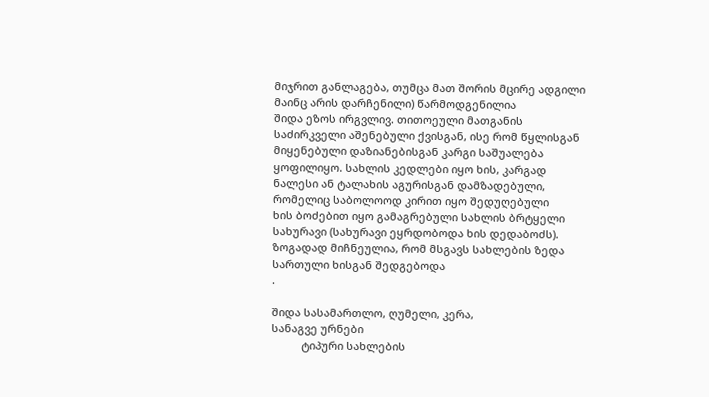მიჯრით განლაგება, თუმცა მათ შორის მცირე ადგილი მაინც არის დარჩენილი) წარმოდგენილია
შიდა ეზოს ირგვლივ. თითოეული მათგანის საძირკველი აშენებული ქვისგან, ისე რომ წყლისგან მიყენებული დაზიანებისგან კარგი საშუალება ყოფილიყო. სახლის კედლები იყო ხის, კარგად ნალესი ან ტალახის აგურისგან დამზადებული, რომელიც საბოლოოდ კირით იყო შედუღებული
ხის ბოძებით იყო გამაგრებული სახლის ბრტყელი სახურავი (სახურავი ეყრდობოდა ხის დედაბოძს). ზოგადად მიჩნეულია, რომ მსგავს სახლების ზედა სართული ხისგან შედგებოდა
.

შიდა სასამართლო, ღუმელი, კერა,
სანაგვე ურნები
          ტიპური სახლების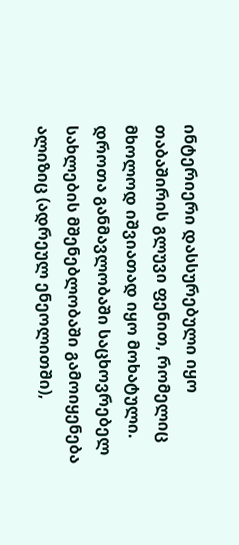ინტერიერი დასსურებული იყო თაბაშირის გლუვი ფენით, რომელიც მხოლოდ იშვიათად იყო მოხატული. დროთა განმავლობაში საცხოვრებელ სახლების მშენებლობაში გამოიყენება ალიზიც (ადრეულ ენეოლითში),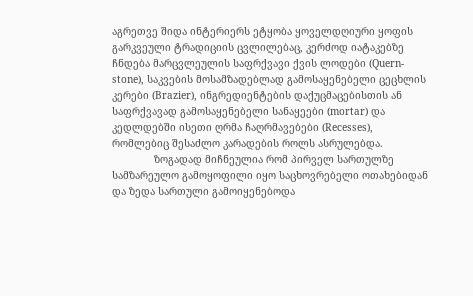აგრეთვე შიდა ინტერიერს ეტყობა ყოველდღიური ყოფის გარკვეული ტრადიციის ცვლილებაც, კერძოდ იატაკებზე ჩნდება მარცვლეულის საფრქვავი ქვის ლოდები (Quern-stone), საკვების მოსამზადებლად გამოსაყენებელი ცეცხლის კერები (Brazier), ინგრედიენტების დაქუცმაცებისთის ან საფრქვავად გამოსაყენებელი სანაყეები (mortar) და კედლდებში ისეთი ღრმა ჩაღრმავებები (Recesses), რომლებიც შესაძლო კარადების როლს ასრულებდა.
              ზოგადად მიჩნეულია რომ პირველ სართულზე სამზარეულო გამოყოფილი იყო საცხოვრებელი ოთახებიდან და ზედა სართული გამოიყენებოდა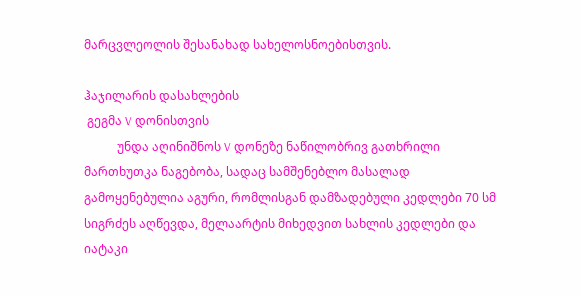მარცვლეოლის შესანახად სახელოსნოებისთვის.

ჰაჯილარის დასახლების
 გეგმა V დონისთვის
           უნდა აღინიშნოს V დონეზე ნაწილობრივ გათხრილი მართხუთკა ნაგებობა, სადაც სამშენებლო მასალად გამოყენებულია აგური, რომლისგან დამზადებული კედლები 70 სმ სიგრძეს აღწევდა, მელაარტის მიხედვით სახლის კედლები და იატაკი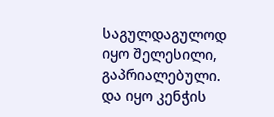საგულდაგულოდ იყო შელესილი, გაპრიალებული. და იყო კენჭის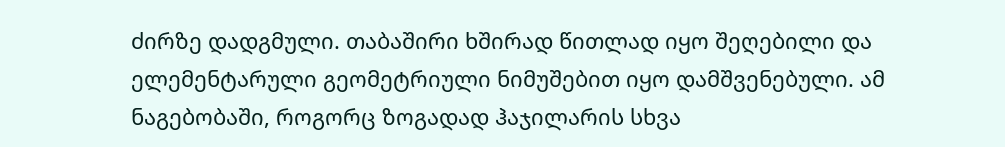ძირზე დადგმული. თაბაშირი ხშირად წითლად იყო შეღებილი და ელემენტარული გეომეტრიული ნიმუშებით იყო დამშვენებული. ამ ნაგებობაში, როგორც ზოგადად ჰაჯილარის სხვა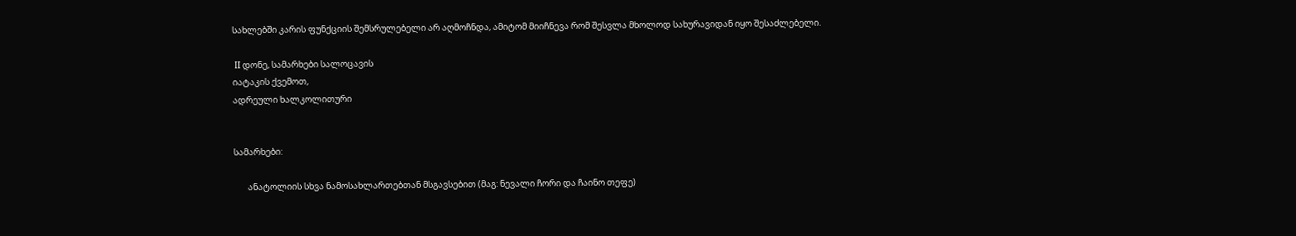სახლებში კარის ფუნქციის შემსრულებელი არ აღმოჩნდა, ამიტომ მიიჩნევა რომ შესვლა მხოლოდ სახურავიდან იყო შესაძლებელი.

 II დონე, სამარხები სალოცავის
იატაკის ქვემოთ,
ადრეული ხალკოლითური


სამარხები:

       ანატოლიის სხვა ნამოსახლართებთან მსგავსებით (მაგ: ნევალი ჩორი და ჩაინო თეფე)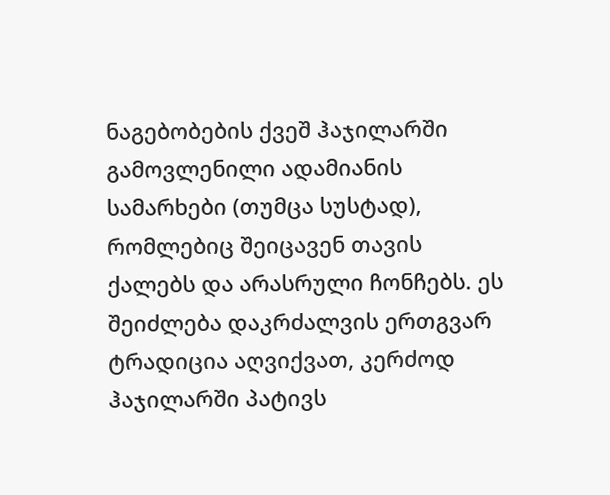ნაგებობების ქვეშ ჰაჯილარში გამოვლენილი ადამიანის სამარხები (თუმცა სუსტად), რომლებიც შეიცავენ თავის ქალებს და არასრული ჩონჩებს. ეს შეიძლება დაკრძალვის ერთგვარ ტრადიცია აღვიქვათ, კერძოდ ჰაჯილარში პატივს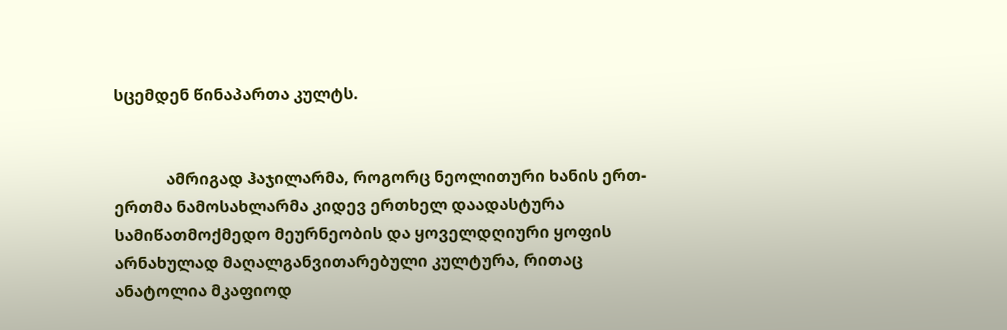სცემდენ წინაპართა კულტს.


             ამრიგად ჰაჯილარმა, როგორც ნეოლითური ხანის ერთ-ერთმა ნამოსახლარმა კიდევ ერთხელ დაადასტურა სამიწათმოქმედო მეურნეობის და ყოველდღიური ყოფის არნახულად მაღალგანვითარებული კულტურა, რითაც ანატოლია მკაფიოდ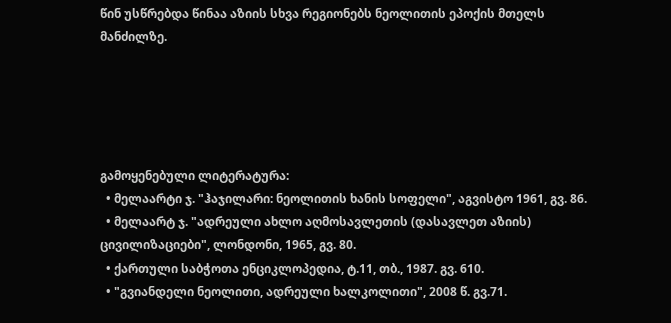წინ უსწრებდა წინაა აზიის სხვა რეგიონებს ნეოლითის ეპოქის მთელს მანძილზე.





გამოყენებული ლიტერატურა:
  • მელაარტი ჯ. "ჰაჯილარი: ნეოლითის ხანის სოფელი", აგვისტო 1961, გვ. 86.
  • მელაარტ ჯ. "ადრეული ახლო აღმოსავლეთის (დასავლეთ აზიის) ცივილიზაციები", ლონდონი, 1965, გვ. 80.
  • ქართული საბჭოთა ენციკლოპედია, ტ.11, თბ., 1987. გვ. 610.
  • "გვიანდელი ნეოლითი, ადრეული ხალკოლითი", 2008 წ. გვ.71.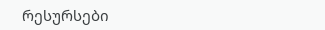რესურსები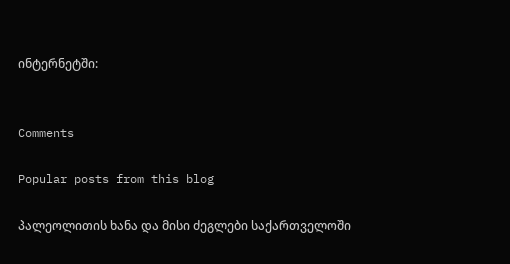ინტერნეტში:


Comments

Popular posts from this blog

პალეოლითის ხანა და მისი ძეგლები საქართველოში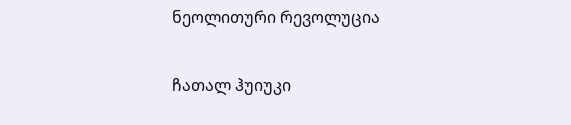ნეოლითური რევოლუცია

ჩათალ ჰუიუკი